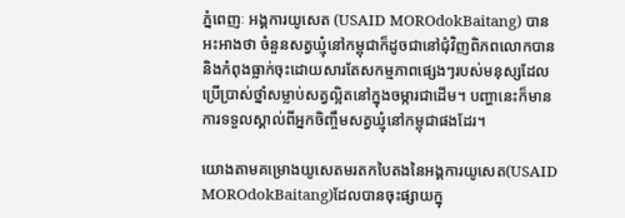ភ្នំពេញៈ អង្គការយូសេត (USAID MOROdokBaitang) បានអះអាងថា ចំនួនសត្វឃ្មុំនៅកម្ពុជាក៏ដូចជានៅជុំវិញពិភពលោកបាននិងកំពុងធ្លាក់ចុះដោយសារតែសកម្មភាពផ្សេងៗរបស់មនុស្សដែលប្រើប្រាស់ថ្នាំសម្លាប់សត្វល្អិតនៅក្នុងចម្ការជាដើម។ បញ្ហានេះក៏មានការទទួលស្គាល់ពីអ្នកចិញ្ចឹមសត្វឃ្មុំនៅកម្ពុជាផងដែរ។

យោងតាមគម្រោងយូសេតមរតកបៃតងនៃអង្គការយូសេត(USAID MOROdokBaitang)ដែលបានចុះផ្សាយក្នុ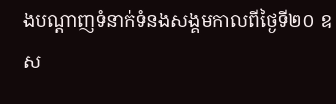ងបណ្តាញទំនាក់ទំនងសង្គមកាលពីថ្ងៃទី២០ ឧស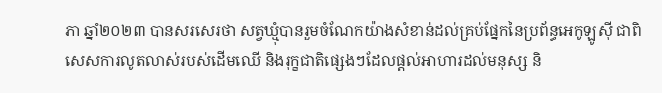ភា ឆ្នាំ២០២៣ បានសរសេរថា សត្វឃ្មុំបានរួមចំណែកយ៉ាងសំខាន់ដល់គ្រប់ផ្នែកនៃប្រព័ន្ធអេកូឡូស៊ី ជាពិសេសការលូតលាស់របស់ដើមឈើ និងរុក្ខជាតិផ្សេងៗដែលផ្តល់អាហារដល់មនុស្ស និ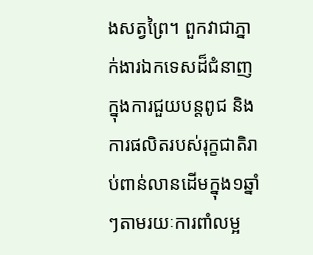ងសត្វព្រៃ។ ពួកវាជាភ្នាក់ងារឯកទេសដ៏ជំនាញក្នុងការជួយបន្តពូជ និងការផលិតរបស់រុក្ខជាតិរាប់ពាន់លានដើមក្នុង១ឆ្នាំៗតាមរយៈការពាំលម្អ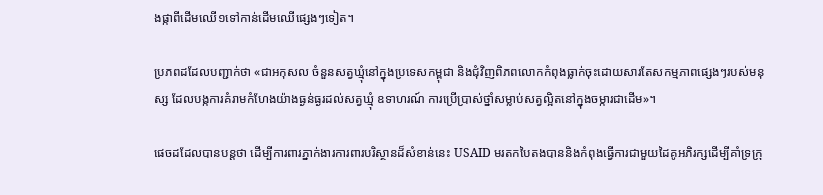ងផ្កាពីដើមឈើ១ទៅកាន់ដើមឈើផ្សេងៗទៀត។

ប្រភពដដែលបញ្ជាក់ថា «ជាអកុសល ចំនួនសត្វឃ្មុំនៅក្នុងប្រទេសកម្ពុជា និងជុំវិញពិភពលោកកំពុងធ្លាក់ចុះដោយសារតែសកម្មភាពផ្សេងៗរបស់មនុស្ស ដែលបង្កការគំរាមកំហែងយ៉ាងធ្ងន់ធ្ងរដល់សត្វឃ្មុំ ឧទាហរណ៍ ការប្រើប្រាស់ថ្នាំសម្លាប់សត្វល្អិតនៅក្នុងចម្ការជាដើម»។

ផេចដដែលបានបន្ដថា ដើម្បីការពារភ្នាក់ងារការពារបរិស្ថានដ៏សំខាន់នេះ USAID មរតកបៃតងបាននិងកំពុងធ្វើការជាមួយដៃគូអភិរក្សដើម្បីគាំទ្រក្រុ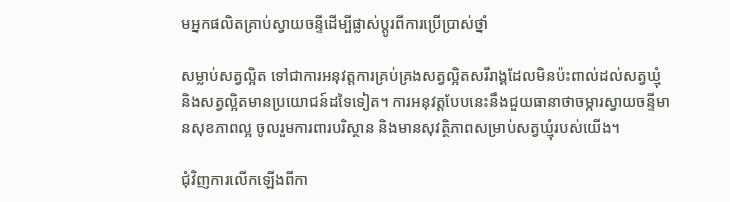មអ្នកផលិតគ្រាប់ស្វាយចន្ទីដើម្បីផ្លាស់ប្តូរពីការប្រើប្រាស់ថ្នាំ

សម្លាប់សត្វល្អិត ទៅជាការអនុវត្តការគ្រប់គ្រងសត្វល្អិតសរីរាង្គដែលមិនប៉ះពាល់ដល់សត្វឃ្មុំ និងសត្វល្អិតមានប្រយោជន៍ដទៃទៀត។ ការអនុវត្តបែបនេះនឹងជួយធានាថាចម្ការស្វាយចន្ទីមានសុខភាពល្អ ចូលរួមការពារបរិស្ថាន និងមានសុវត្ថិភាពសម្រាប់សត្វឃ្មុំរបស់យើង។

ជុំវិញការលើកឡើងពីកា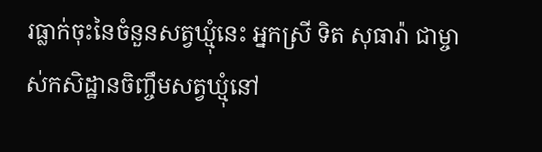រធ្លាក់ចុះនៃចំនួនសត្វឃ្មុំនេះ អ្នកស្រី ទិត សុធារ៉ា ជាម្ចាស់កសិដ្ឋានចិញ្ចឹមសត្វឃ្មុំនៅ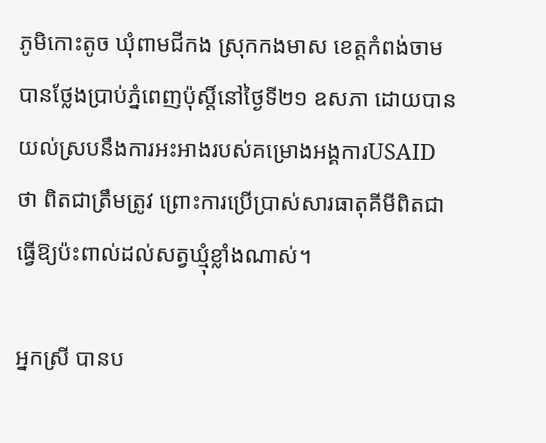ភូមិកោះតូច ឃុំពាមជីកង ស្រុកកងមាស ខេត្តកំពង់ចាមបានថ្លែងប្រាប់ភ្នំពេញប៉ុស្តិ៍នៅថ្ងៃទី២១ ឧសភា ដោយបានយល់ស្របនឹងការអះអាងរបស់គម្រោងអង្គការUSAID ថា ពិតជាត្រឹមត្រូវ ព្រោះការប្រើប្រាស់សារធាតុគីមីពិតជាធ្វើឱ្យប៉ះពាល់ដល់សត្វឃ្មុំខ្លាំងណាស់។

អ្នកស្រី បានប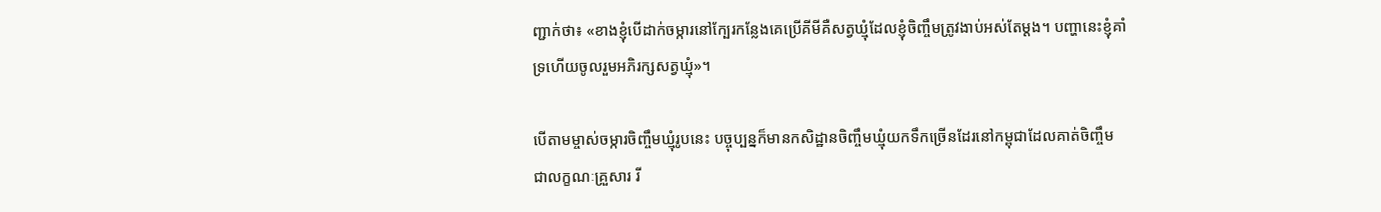ញ្ជាក់ថា៖ «ខាងខ្ញុំបើដាក់ចម្ការនៅក្បែរកន្លែងគេប្រើគីមីគឺសត្វឃ្មុំដែលខ្ញុំចិញ្ចឹមត្រូវងាប់អស់តែម្តង។ បញ្ហានេះខ្ញុំគាំទ្រហើយចូលរួមអភិរក្សសត្វឃ្មុំ»។

បើតាមម្ចាស់ចម្ការចិញ្ចឹមឃ្មុំរូបនេះ បច្ចុប្បន្នក៏មានកសិដ្ឋានចិញ្ចឹមឃ្មុំយកទឹកច្រើនដែរនៅកម្ពុជាដែលគាត់ចិញ្ចឹមជាលក្ខណៈគ្រួសារ រី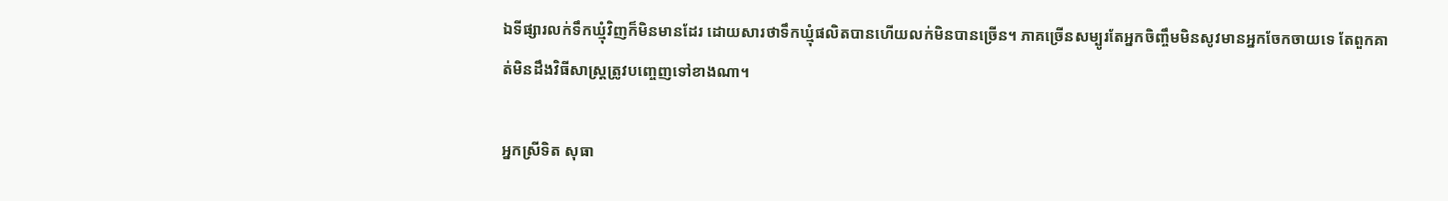ឯទីផ្សារលក់ទឹកឃ្មុំវិញក៏មិនមានដែរ ដោយសារថាទឹកឃ្មុំផលិតបានហើយលក់មិនបានច្រើន។ ភាគច្រើនសម្បូរតែអ្នកចិញ្ចឹមមិនសូវមានអ្នកចែកចាយទេ តែពួកគាត់មិនដឹងវិធីសាស្ត្រត្រូវបញ្ចេញទៅខាងណា។

អ្នកស្រីទិត សុធា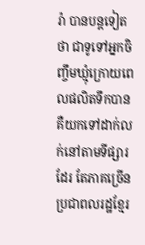រ៉ា បានបន្តទៀតថា ជាទូទៅអ្នកចិញ្ចឹមឃ្មុំក្រោយពេលផលិតទឹកបាន គឺយកទៅដាក់លក់នៅតាមទីផ្សារដែរ តែភាគច្រើនប្រជាពលរដ្ឋខ្មែរ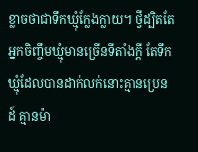ខ្លាចថាជាទឹកឃ្មុំក្លែងក្លាយ។ ថ្វីដ្បិតតែអ្នកចិញ្ចឹមឃ្មុំមានច្រើនទីតាំងក្តី តែទឹកឃ្មុំដែលបានដាក់លក់នោះគ្មានប្រេនដ៍ គ្មានម៉ា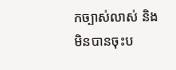កច្បាស់លាស់ និងមិនបានចុះប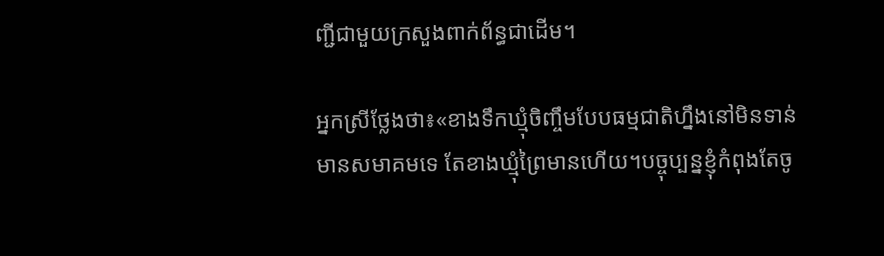ញ្ជីជាមួយក្រសួងពាក់ព័ន្ធជាដើម។

អ្នកស្រីថ្លែងថា៖«ខាងទឹកឃ្មុំចិញ្ចឹមបែបធម្មជាតិហ្នឹងនៅមិនទាន់មានសមាគមទេ តែខាងឃ្មុំព្រៃមានហើយ។បច្ចុប្បន្នខ្ញុំកំពុងតែចូ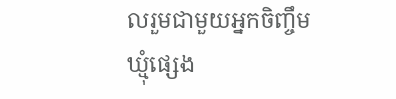លរួមជាមួយអ្នកចិញ្ចឹមឃ្មុំផ្សេង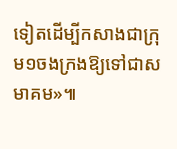ទៀតដើម្បីកសាងជាក្រុម១ចងក្រងឱ្យទៅជាសមាគម»៕